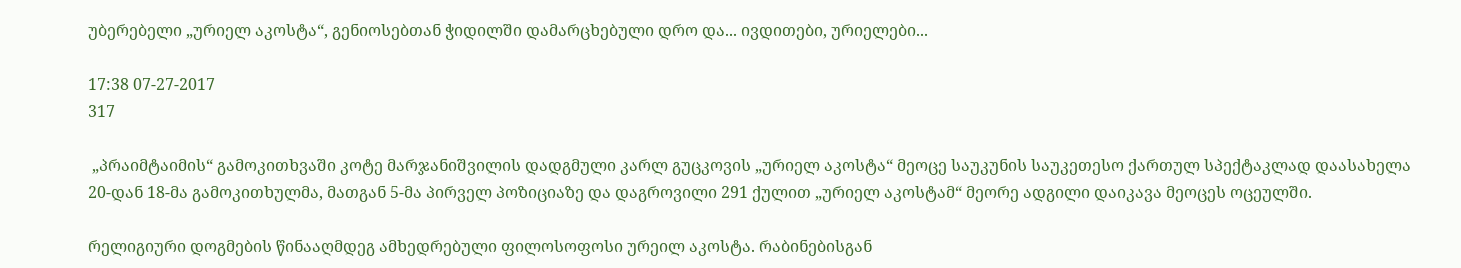უბერებელი „ურიელ აკოსტა“, გენიოსებთან ჭიდილში დამარცხებული დრო და... ივდითები, ურიელები...

17:38 07-27-2017
317

 „პრაიმტაიმის“ გამოკითხვაში კოტე მარჯანიშვილის დადგმული კარლ გუცკოვის „ურიელ აკოსტა“ მეოცე საუკუნის საუკეთესო ქართულ სპექტაკლად დაასახელა 20-დან 18-მა გამოკითხულმა, მათგან 5-მა პირველ პოზიციაზე და დაგროვილი 291 ქულით „ურიელ აკოსტამ“ მეორე ადგილი დაიკავა მეოცეს ოცეულში.

რელიგიური დოგმების წინააღმდეგ ამხედრებული ფილოსოფოსი ურეილ აკოსტა. რაბინებისგან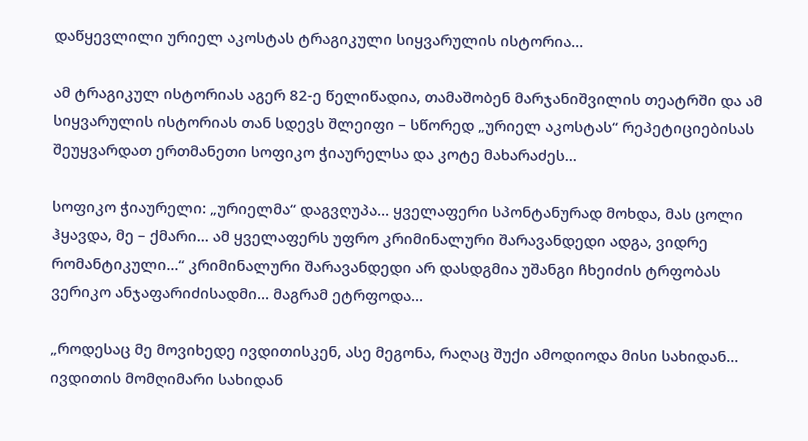დაწყევლილი ურიელ აკოსტას ტრაგიკული სიყვარულის ისტორია...

ამ ტრაგიკულ ისტორიას აგერ 82-ე წელიწადია, თამაშობენ მარჯანიშვილის თეატრში და ამ სიყვარულის ისტორიას თან სდევს შლეიფი – სწორედ „ურიელ აკოსტას“ რეპეტიციებისას შეუყვარდათ ერთმანეთი სოფიკო ჭიაურელსა და კოტე მახარაძეს...

სოფიკო ჭიაურელი: „ურიელმა“ დაგვღუპა... ყველაფერი სპონტანურად მოხდა, მას ცოლი ჰყავდა, მე – ქმარი... ამ ყველაფერს უფრო კრიმინალური შარავანდედი ადგა, ვიდრე რომანტიკული...“ კრიმინალური შარავანდედი არ დასდგმია უშანგი ჩხეიძის ტრფობას ვერიკო ანჯაფარიძისადმი... მაგრამ ეტრფოდა...

„როდესაც მე მოვიხედე ივდითისკენ, ასე მეგონა, რაღაც შუქი ამოდიოდა მისი სახიდან... ივდითის მომღიმარი სახიდან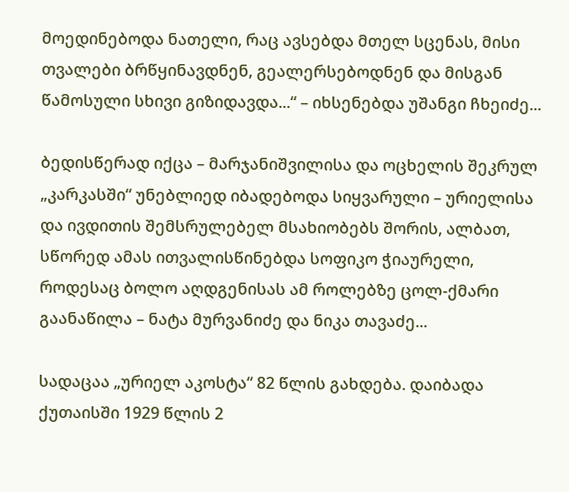მოედინებოდა ნათელი, რაც ავსებდა მთელ სცენას, მისი თვალები ბრწყინავდნენ, გეალერსებოდნენ და მისგან წამოსული სხივი გიზიდავდა...“ – იხსენებდა უშანგი ჩხეიძე...

ბედისწერად იქცა – მარჯანიშვილისა და ოცხელის შეკრულ „კარკასში“ უნებლიედ იბადებოდა სიყვარული – ურიელისა და ივდითის შემსრულებელ მსახიობებს შორის, ალბათ, სწორედ ამას ითვალისწინებდა სოფიკო ჭიაურელი, როდესაც ბოლო აღდგენისას ამ როლებზე ცოლ-ქმარი გაანაწილა – ნატა მურვანიძე და ნიკა თავაძე...

სადაცაა „ურიელ აკოსტა“ 82 წლის გახდება. დაიბადა ქუთაისში 1929 წლის 2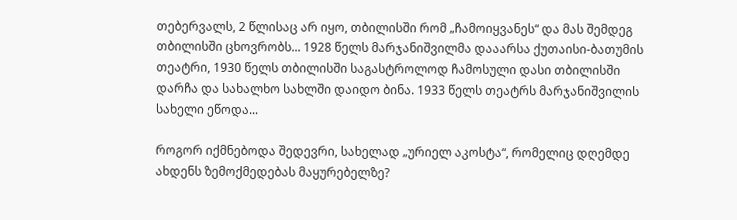თებერვალს, 2 წლისაც არ იყო, თბილისში რომ „ჩამოიყვანეს“ და მას შემდეგ თბილისში ცხოვრობს... 1928 წელს მარჯანიშვილმა დააარსა ქუთაისი-ბათუმის თეატრი, 1930 წელს თბილისში საგასტროლოდ ჩამოსული დასი თბილისში დარჩა და სახალხო სახლში დაიდო ბინა. 1933 წელს თეატრს მარჯანიშვილის სახელი ეწოდა...

როგორ იქმნებოდა შედევრი, სახელად „ურიელ აკოსტა“, რომელიც დღემდე ახდენს ზემოქმედებას მაყურებელზე?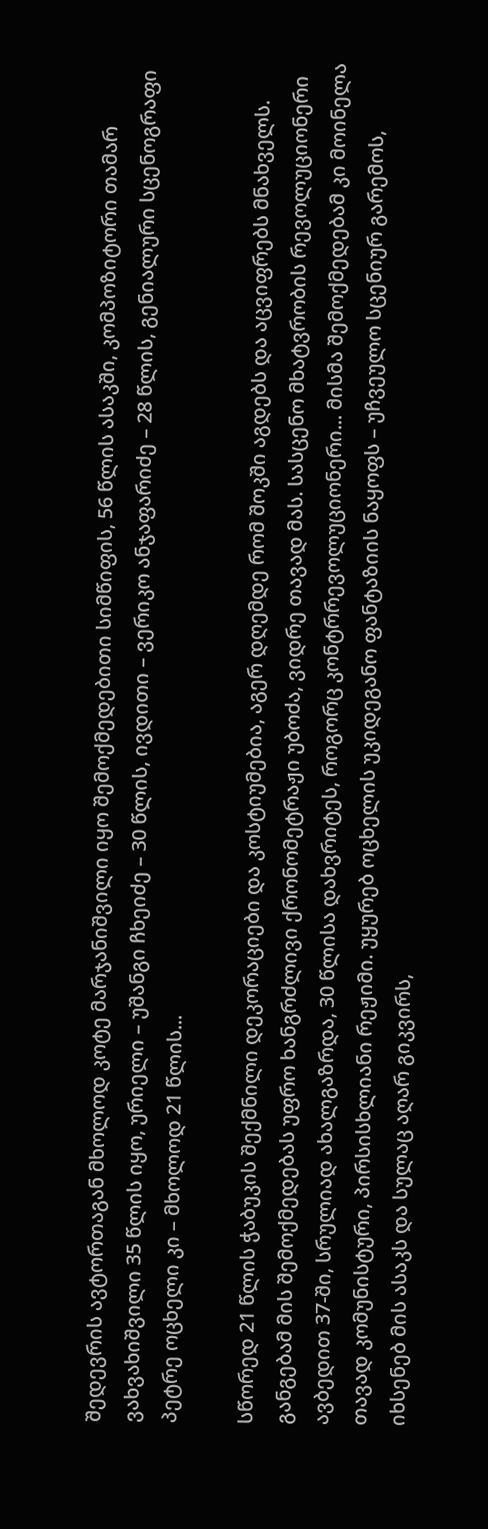შედევრის ავტორთაგან მხოლოდ კოტე მარჯანიშვილი იყო შემოქმედებითი სიმწიფის, 56 წლის ასაკში, კომპოზიტორი თამარ ვახვახიშვილი 35 წლის იყო, ურიელი – უშანგი ჩხეიძე – 30 წლის, ივდითი – ვერიკო ანჯაფარიძე – 28 წლის, გენიალური სცენოგრაფი პეტრე ოცხელი კი – მხოლოდ 21 წლის...

სწორედ 21 წლის ჭაბუკის შექმნილი დეკორაციები და კოსტიუმებია, აგერ დღემდე რომ შოკში აგდებს და აცვიფრებს მნახველს. განგებამ მის შემოქმედებას უფრო ხანგრძლივი ქრონომეტრაჟი უბოძა, ვიდრე თავად მას. სასცენო მხატვრობის რევოლუციონერი ავბედით 37-ში, სრულიად ახალგაზრდა, 30 წლისა დახვრიტეს, როგორც კონტრრევოლუციონერი... მისმა შემოქმედებამ კი მოინელა თავად კომუნისტური, პირსისხლიანი რეჟიმი. უყურებ ოცხელის უკიდეგანო ფანტაზიის ნაყოფს – უჩვეულო სცენიურ გარემოს, იხსენებ მის ასაკს და სულაც აღარ გიკვირს,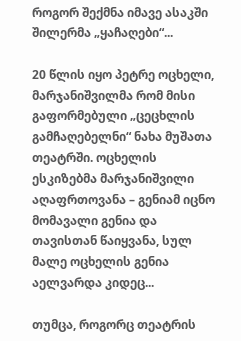როგორ შექმნა იმავე ასაკში შილერმა „ყაჩაღები“...

20 წლის იყო პეტრე ოცხელი, მარჯანიშვილმა რომ მისი გაფორმებული „ცეცხლის გამჩაღებელნი“ ნახა მუშათა თეატრში. ოცხელის ესკიზებმა მარჯანიშვილი აღაფრთოვანა – გენიამ იცნო მომავალი გენია და თავისთან წაიყვანა, სულ მალე ოცხელის გენია აელვარდა კიდეც...

თუმცა, როგორც თეატრის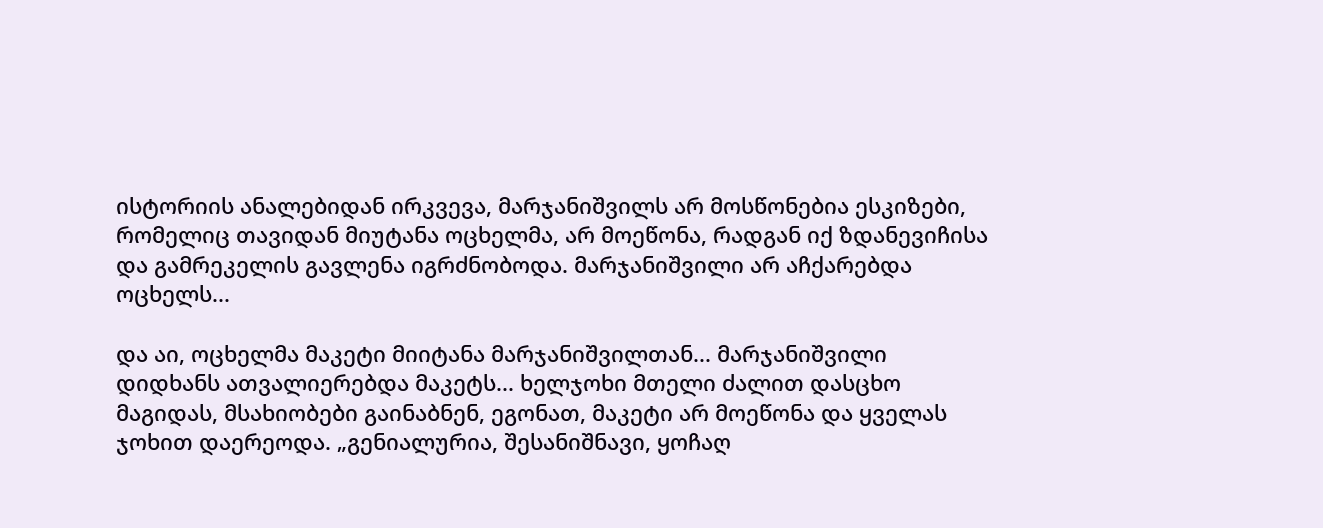ისტორიის ანალებიდან ირკვევა, მარჯანიშვილს არ მოსწონებია ესკიზები, რომელიც თავიდან მიუტანა ოცხელმა, არ მოეწონა, რადგან იქ ზდანევიჩისა და გამრეკელის გავლენა იგრძნობოდა. მარჯანიშვილი არ აჩქარებდა ოცხელს...

და აი, ოცხელმა მაკეტი მიიტანა მარჯანიშვილთან... მარჯანიშვილი დიდხანს ათვალიერებდა მაკეტს... ხელჯოხი მთელი ძალით დასცხო მაგიდას, მსახიობები გაინაბნენ, ეგონათ, მაკეტი არ მოეწონა და ყველას ჯოხით დაერეოდა. „გენიალურია, შესანიშნავი, ყოჩაღ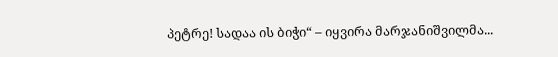პეტრე! სადაა ის ბიჭი“ – იყვირა მარჯანიშვილმა...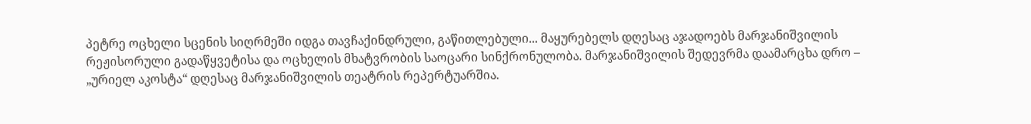პეტრე ოცხელი სცენის სიღრმეში იდგა თავჩაქინდრული, გაწითლებული... მაყურებელს დღესაც აჯადოებს მარჯანიშვილის რეჟისორული გადაწყვეტისა და ოცხელის მხატვრობის საოცარი სინქრონულობა. მარჯანიშვილის შედევრმა დაამარცხა დრო – „ურიელ აკოსტა“ დღესაც მარჯანიშვილის თეატრის რეპერტუარშია.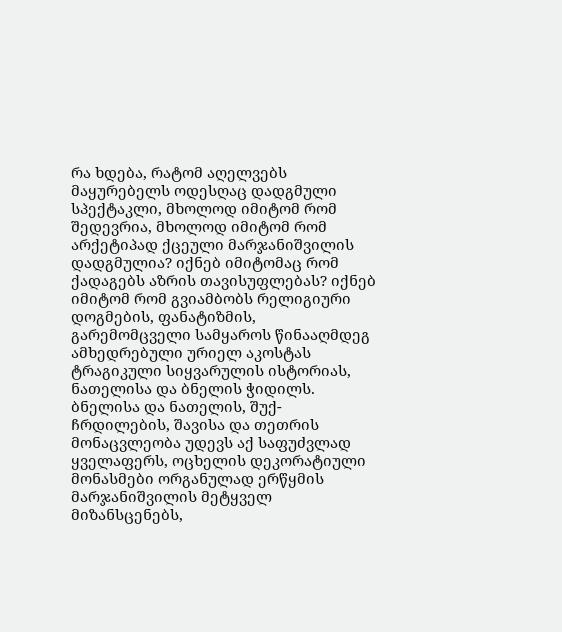რა ხდება, რატომ აღელვებს მაყურებელს ოდესღაც დადგმული სპექტაკლი, მხოლოდ იმიტომ რომ შედევრია, მხოლოდ იმიტომ რომ არქეტიპად ქცეული მარჯანიშვილის დადგმულია? იქნებ იმიტომაც რომ ქადაგებს აზრის თავისუფლებას? იქნებ იმიტომ რომ გვიამბობს რელიგიური დოგმების, ფანატიზმის, გარემომცველი სამყაროს წინააღმდეგ ამხედრებული ურიელ აკოსტას ტრაგიკული სიყვარულის ისტორიას, ნათელისა და ბნელის ჭიდილს. ბნელისა და ნათელის, შუქ-ჩრდილების, შავისა და თეთრის მონაცვლეობა უდევს აქ საფუძვლად ყველაფერს, ოცხელის დეკორატიული მონასმები ორგანულად ერწყმის მარჯანიშვილის მეტყველ მიზანსცენებს,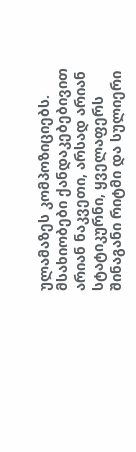ულამაზეს კომპოზიციებს. მსახიობები ქანდაკებებივით არიან ნაკვეთი, არსად არიან სტატიკურნი, ყველაფერს შინაგანი რიტმი და სულიერი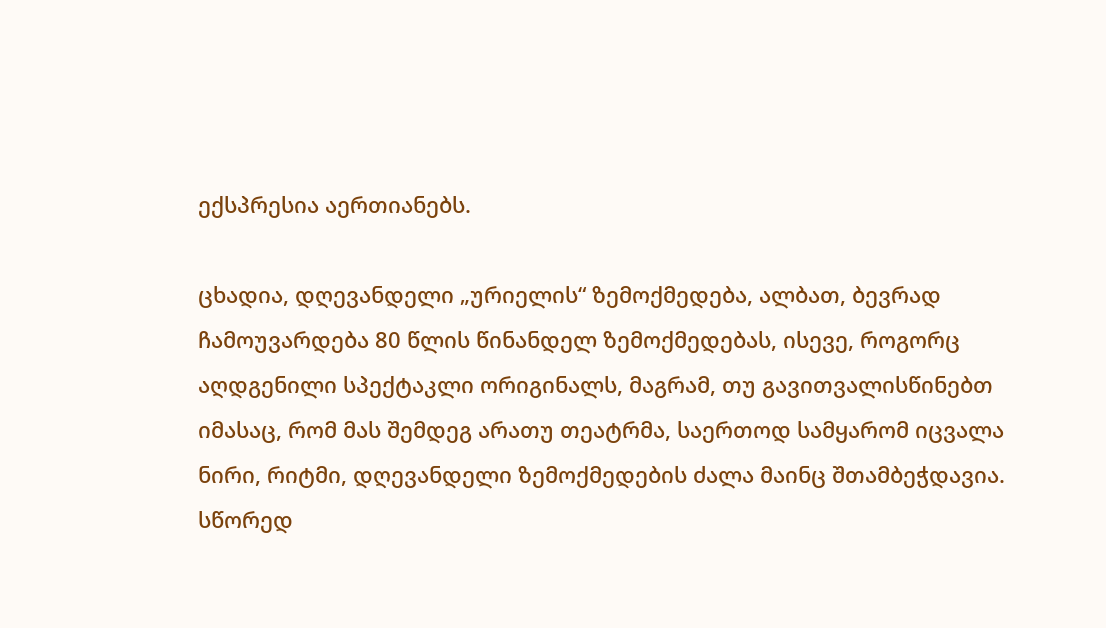ექსპრესია აერთიანებს.

ცხადია, დღევანდელი „ურიელის“ ზემოქმედება, ალბათ, ბევრად ჩამოუვარდება 80 წლის წინანდელ ზემოქმედებას, ისევე, როგორც აღდგენილი სპექტაკლი ორიგინალს, მაგრამ, თუ გავითვალისწინებთ იმასაც, რომ მას შემდეგ არათუ თეატრმა, საერთოდ სამყარომ იცვალა ნირი, რიტმი, დღევანდელი ზემოქმედების ძალა მაინც შთამბეჭდავია. სწორედ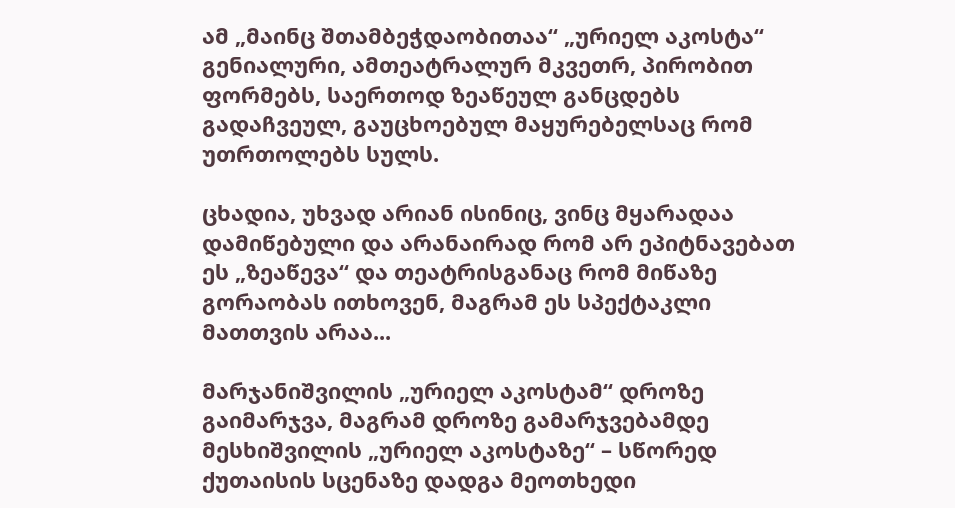ამ „მაინც შთამბეჭდაობითაა“ „ურიელ აკოსტა“ გენიალური, ამთეატრალურ მკვეთრ, პირობით ფორმებს, საერთოდ ზეაწეულ განცდებს გადაჩვეულ, გაუცხოებულ მაყურებელსაც რომ უთრთოლებს სულს.

ცხადია, უხვად არიან ისინიც, ვინც მყარადაა დამიწებული და არანაირად რომ არ ეპიტნავებათ ეს „ზეაწევა“ და თეატრისგანაც რომ მიწაზე გორაობას ითხოვენ, მაგრამ ეს სპექტაკლი მათთვის არაა...

მარჯანიშვილის „ურიელ აკოსტამ“ დროზე გაიმარჯვა, მაგრამ დროზე გამარჯვებამდე მესხიშვილის „ურიელ აკოსტაზე“ – სწორედ ქუთაისის სცენაზე დადგა მეოთხედი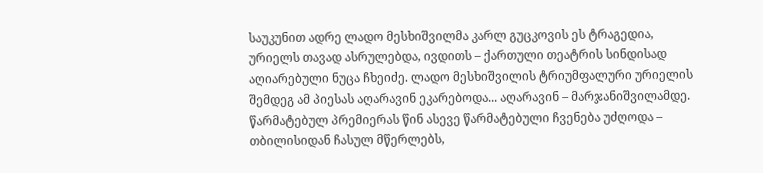საუკუნით ადრე ლადო მესხიშვილმა კარლ გუცკოვის ეს ტრაგედია, ურიელს თავად ასრულებდა, ივდითს – ქართული თეატრის სინდისად აღიარებული ნუცა ჩხეიძე. ლადო მესხიშვილის ტრიუმფალური ურიელის შემდეგ ამ პიესას აღარავინ ეკარებოდა... აღარავინ – მარჯანიშვილამდე. წარმატებულ პრემიერას წინ ასევე წარმატებული ჩვენება უძღოდა – თბილისიდან ჩასულ მწერლებს,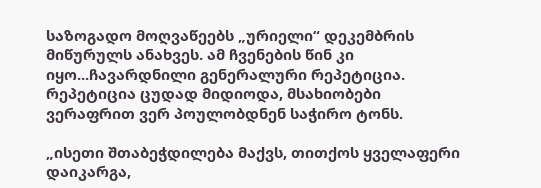საზოგადო მოღვაწეებს „ურიელი“ დეკემბრის მიწურულს ანახვეს. ამ ჩვენების წინ კი იყო...ჩავარდნილი გენერალური რეპეტიცია. რეპეტიცია ცუდად მიდიოდა, მსახიობები ვერაფრით ვერ პოულობდნენ საჭირო ტონს.

„ისეთი შთაბეჭდილება მაქვს, თითქოს ყველაფერი დაიკარგა,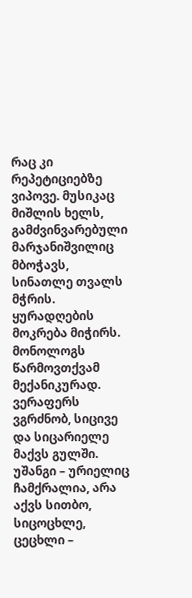რაც კი რეპეტიციებზე ვიპოვე. მუსიკაც მიშლის ხელს, გამძვინვარებული მარჯანიშვილიც მბოჭავს, სინათლე თვალს მჭრის. ყურადღების მოკრება მიჭირს. მონოლოგს წარმოვთქვამ მექანიკურად. ვერაფერს ვგრძნობ, სიცივე და სიცარიელე მაქვს გულში. უშანგი – ურიელიც ჩამქრალია, არა აქვს სითბო, სიცოცხლე, ცეცხლი –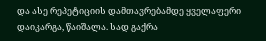და ასე რეპეტიციის დამთავრებამდე ყველაფერი დაიკარგა, წაიშალა. სად გაქრა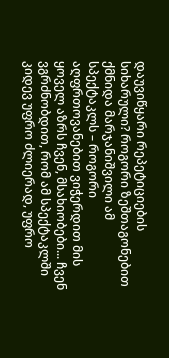დაუვიწყარი რეპეტიციების სიხარული? როგორი ზეშთაგონებით ქმნიდა მარჯანიშვილი ამ სპექტაკლს – როგორი აღფრთოვანებით ვიჭერდით მის ყოველ აზრს ჩვენ, მსახიობები... ჩვენ ვგრძნობდით, რომ ამ სპექტაკლში კიდევ უფრო ძლიერად, უფრო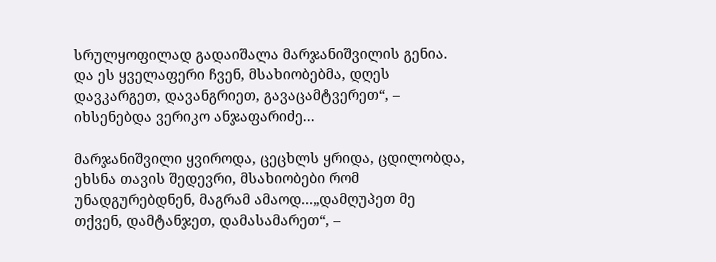სრულყოფილად გადაიშალა მარჯანიშვილის გენია. და ეს ყველაფერი ჩვენ, მსახიობებმა, დღეს დავკარგეთ, დავანგრიეთ, გავაცამტვერეთ“, – იხსენებდა ვერიკო ანჯაფარიძე...

მარჯანიშვილი ყვიროდა, ცეცხლს ყრიდა, ცდილობდა, ეხსნა თავის შედევრი, მსახიობები რომ უნადგურებდნენ, მაგრამ ამაოდ...„დამღუპეთ მე თქვენ, დამტანჯეთ, დამასამარეთ“, –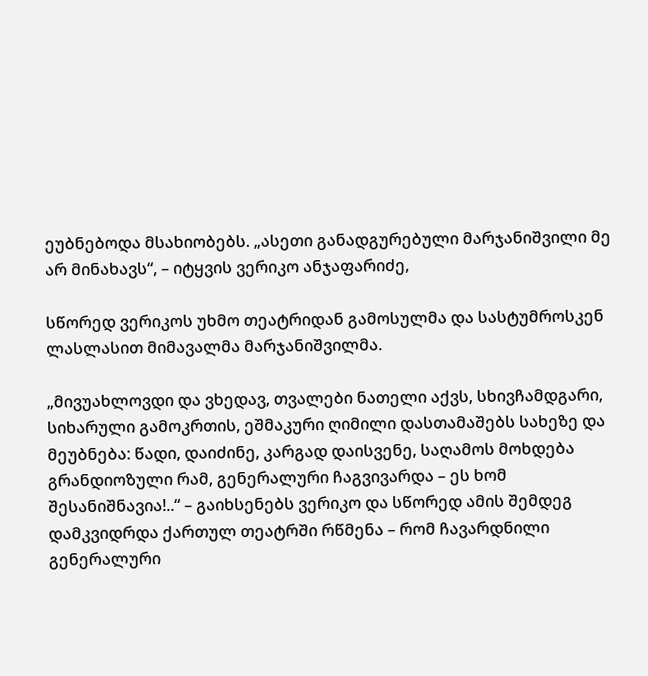ეუბნებოდა მსახიობებს. „ასეთი განადგურებული მარჯანიშვილი მე არ მინახავს“, – იტყვის ვერიკო ანჯაფარიძე,

სწორედ ვერიკოს უხმო თეატრიდან გამოსულმა და სასტუმროსკენ ლასლასით მიმავალმა მარჯანიშვილმა.

„მივუახლოვდი და ვხედავ, თვალები ნათელი აქვს, სხივჩამდგარი, სიხარული გამოკრთის, ეშმაკური ღიმილი დასთამაშებს სახეზე და მეუბნება: წადი, დაიძინე, კარგად დაისვენე, საღამოს მოხდება გრანდიოზული რამ, გენერალური ჩაგვივარდა – ეს ხომ შესანიშნავია!..“ – გაიხსენებს ვერიკო და სწორედ ამის შემდეგ დამკვიდრდა ქართულ თეატრში რწმენა – რომ ჩავარდნილი გენერალური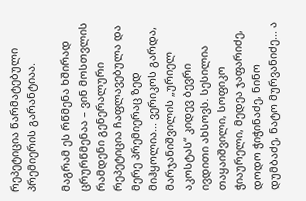რეპეტიცია წარმატებული პრემიერის გარანტიაა.

მაგრამ ეს რწმენა ხშირად ცრურწმენაა – ვინ მოსთვლის რამდენი გენერალური რეპეტიცია ჩაფლავებულა და მერე პრემიერაც ზედ მიჰყოლია... ვერიკოს გარდა, მარჯანიშვილის „ურიელ აკოსტას“ კიდევ ბევრი ივდითი ახსოვს. სესილია თაყაიშვილი, სოფიკო ჭიაურელი, მედეა ჯაფარიძე, დოდო ჭიჭინაძე, ნინო დუმბაძე, ნატო მურვანიძე... ა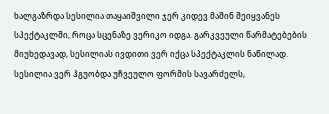ხალგაზრდა სესილია თაყაიშვილი ჯერ კიდევ მაშინ შეიყვანეს სპექტაკლში, როცა სცენაზე ვერიკო იდგა. გარკვეული წარმატებების მიუხედავად, სესილიას ივდითი ვერ იქცა სპექტაკლის ნაწილად. სესილია ვერ ჰგუობდა უჩვეულო ფორმის სავარძელს,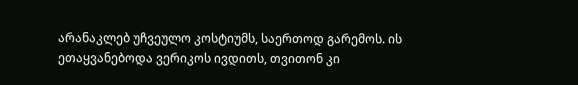არანაკლებ უჩვეულო კოსტიუმს, საერთოდ გარემოს. ის ეთაყვანებოდა ვერიკოს ივდითს, თვითონ კი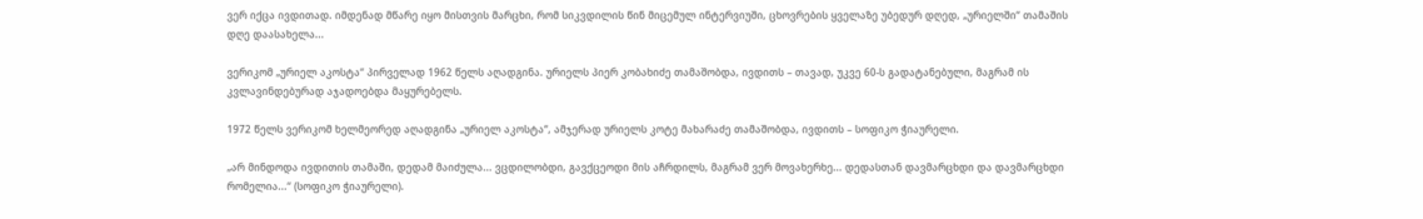ვერ იქცა ივდითად. იმდენად მწარე იყო მისთვის მარცხი, რომ სიკვდილის წინ მიცემულ ინტერვიუში, ცხოვრების ყველაზე უბედურ დღედ, „ურიელში“ თამაშის დღე დაასახელა...

ვერიკომ „ურიელ აკოსტა“ პირველად 1962 წელს აღადგინა. ურიელს პიერ კობახიძე თამაშობდა, ივდითს – თავად, უკვე 60-ს გადატანებული, მაგრამ ის კვლავინდებურად აჯადოებდა მაყურებელს.

1972 წელს ვერიკომ ხელმეორედ აღადგინა „ურიელ აკოსტა“, ამჯერად ურიელს კოტე მახარაძე თამაშობდა, ივდითს – სოფიკო ჭიაურელი.

„არ მინდოდა ივდითის თამაში, დედამ მაიძულა... ვცდილობდი, გავქცეოდი მის აჩრდილს, მაგრამ ვერ მოვახერხე... დედასთან დავმარცხდი და დავმარცხდი რომელია...“ (სოფიკო ჭიაურელი).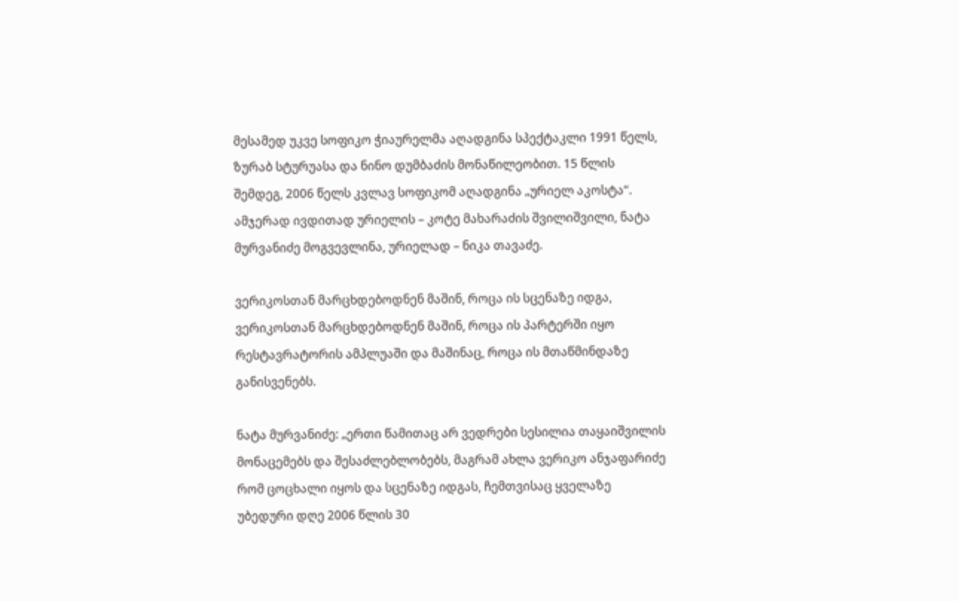მესამედ უკვე სოფიკო ჭიაურელმა აღადგინა სპექტაკლი 1991 წელს, ზურაბ სტურუასა და ნინო დუმბაძის მონაწილეობით. 15 წლის შემდეგ, 2006 წელს კვლავ სოფიკომ აღადგინა „ურიელ აკოსტა“. ამჯერად ივდითად ურიელის – კოტე მახარაძის შვილიშვილი, ნატა მურვანიძე მოგვევლინა, ურიელად – ნიკა თავაძე.

ვერიკოსთან მარცხდებოდნენ მაშინ, როცა ის სცენაზე იდგა, ვერიკოსთან მარცხდებოდნენ მაშინ, როცა ის პარტერში იყო რესტავრატორის ამპლუაში და მაშინაც, როცა ის მთაწმინდაზე განისვენებს.

ნატა მურვანიძე: „ერთი წამითაც არ ვედრები სესილია თაყაიშვილის მონაცემებს და შესაძლებლობებს, მაგრამ ახლა ვერიკო ანჯაფარიძე რომ ცოცხალი იყოს და სცენაზე იდგას, ჩემთვისაც ყველაზე უბედური დღე 2006 წლის 30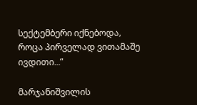სექტემბერი იქნებოდა, როცა პირველად ვითამაშე ივდითი...“

მარჯანიშვილის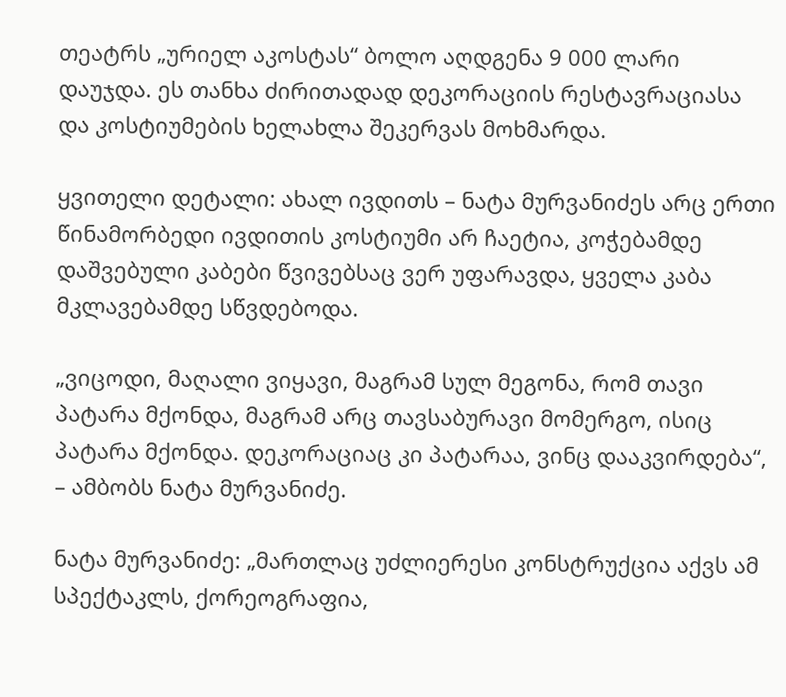თეატრს „ურიელ აკოსტას“ ბოლო აღდგენა 9 000 ლარი დაუჯდა. ეს თანხა ძირითადად დეკორაციის რესტავრაციასა და კოსტიუმების ხელახლა შეკერვას მოხმარდა.

ყვითელი დეტალი: ახალ ივდითს – ნატა მურვანიძეს არც ერთი წინამორბედი ივდითის კოსტიუმი არ ჩაეტია, კოჭებამდე დაშვებული კაბები წვივებსაც ვერ უფარავდა, ყველა კაბა მკლავებამდე სწვდებოდა.

„ვიცოდი, მაღალი ვიყავი, მაგრამ სულ მეგონა, რომ თავი პატარა მქონდა, მაგრამ არც თავსაბურავი მომერგო, ისიც პატარა მქონდა. დეკორაციაც კი პატარაა, ვინც დააკვირდება“, – ამბობს ნატა მურვანიძე.

ნატა მურვანიძე: „მართლაც უძლიერესი კონსტრუქცია აქვს ამ სპექტაკლს, ქორეოგრაფია,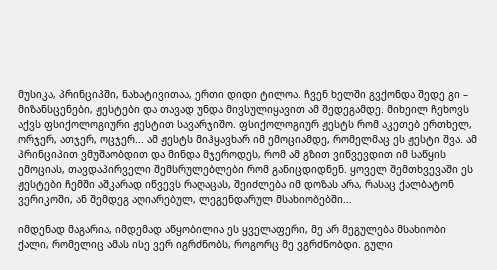მუსიკა, პრინციპში, ნახატივითაა, ერთი დიდი ტილოა. ჩვენ ხელში გვქონდა შედე გი – მიზანსცენები, ჟესტები და თავად უნდა მივსულიყავით ამ შედეგამდე. მიხეილ ჩეხოვს აქვს ფსიქოლოგიური ჟესტით სავარჯიშო. ფსიქოლოგიურ ჟესტს რომ აკეთებ ერთხელ, ორჯერ, ათჯერ, ოცჯერ... ამ ჟესტს მიჰყავხარ იმ ემოციამდე, რომელმაც ეს ჟესტი შვა. ამ პრინციპით ვმუშაობდით და მინდა მჯეროდეს, რომ ამ გზით ვიწვევდით იმ საწყის ემოციას, თავდაპირველი შემსრულებლები რომ განიცდიდნენ. ყოველ შემთხვევაში ეს ჟესტები ჩემში აშკარად იწვევს რაღაცას, შეიძლება იმ დოზას არა, რასაც ქალბატონ ვერიკოში, ან შემდეგ აღიარებულ, ლეგენდარულ მსახიობებში...

იმდენად მაგარია, იმდემად აწყობილია ეს ყველაფერი, მე არ მეგულება მსახიობი ქალი, რომელიც ამას ისე ვერ იგრძნობს, როგორც მე ვგრძნობდი. გული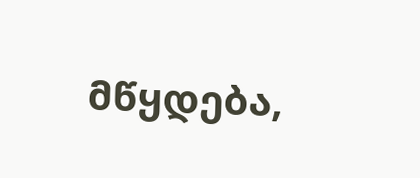მწყდება,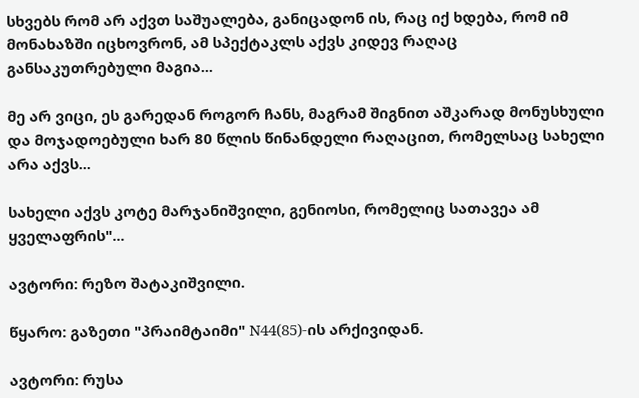სხვებს რომ არ აქვთ საშუალება, განიცადონ ის, რაც იქ ხდება, რომ იმ მონახაზში იცხოვრონ, ამ სპექტაკლს აქვს კიდევ რაღაც განსაკუთრებული მაგია...

მე არ ვიცი, ეს გარედან როგორ ჩანს, მაგრამ შიგნით აშკარად მონუსხული და მოჯადოებული ხარ 80 წლის წინანდელი რაღაცით, რომელსაც სახელი არა აქვს...

სახელი აქვს კოტე მარჯანიშვილი, გენიოსი, რომელიც სათავეა ამ ყველაფრის"...

ავტორი: რეზო შატაკიშვილი.

წყარო: გაზეთი "პრაიმტაიმი" N44(85)-ის არქივიდან.

ავტორი: რუსა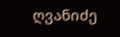ღვანიძე